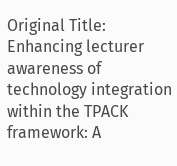Original Title: Enhancing lecturer awareness of technology integration within the TPACK framework: A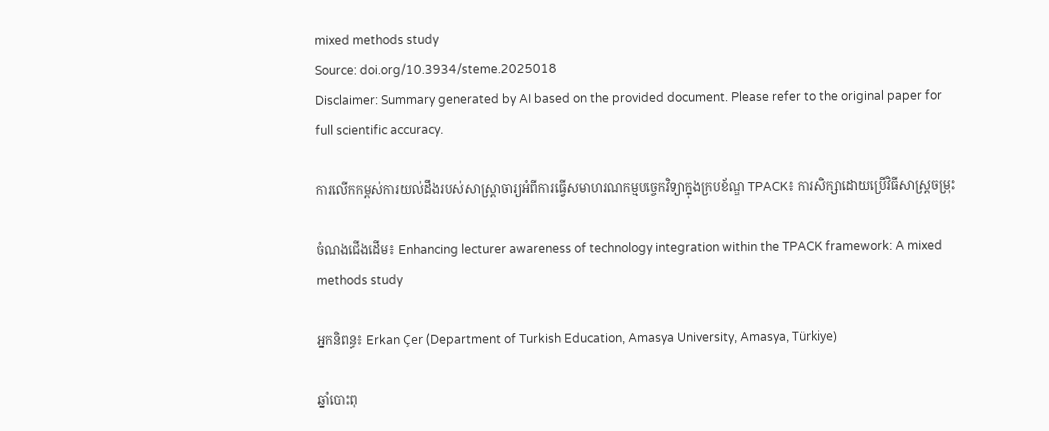mixed methods study
Source: doi.org/10.3934/steme.2025018
Disclaimer: Summary generated by AI based on the provided document. Please refer to the original paper for full scientific accuracy.

ការលើកកម្ពស់ការយល់ដឹងរបស់សាស្ត្រាចារ្យអំពីការធ្វើសមាហរណកម្មបច្ចេកវិទ្យាក្នុងក្របខ័ណ្ឌ TPACK៖ ការសិក្សាដោយប្រើវិធីសាស្ត្រចម្រុះ

ចំណងជើងដើម៖ Enhancing lecturer awareness of technology integration within the TPACK framework: A mixed methods study

អ្នកនិពន្ធ៖ Erkan Çer (Department of Turkish Education, Amasya University, Amasya, Türkiye)

ឆ្នាំបោះពុ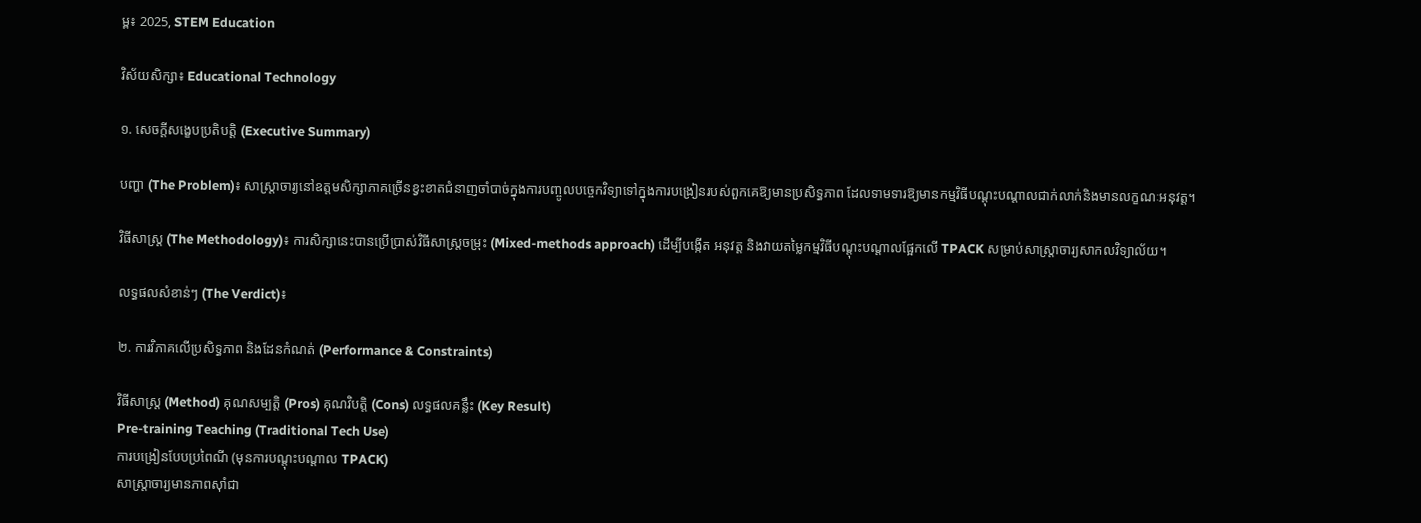ម្ព៖ 2025, STEM Education

វិស័យសិក្សា៖ Educational Technology

១. សេចក្តីសង្ខេបប្រតិបត្តិ (Executive Summary)

បញ្ហា (The Problem)៖ សាស្ត្រាចារ្យនៅឧត្តមសិក្សាភាគច្រើនខ្វះខាតជំនាញចាំបាច់ក្នុងការបញ្ចូលបច្ចេកវិទ្យាទៅក្នុងការបង្រៀនរបស់ពួកគេឱ្យមានប្រសិទ្ធភាព ដែលទាមទារឱ្យមានកម្មវិធីបណ្តុះបណ្តាលជាក់លាក់និងមានលក្ខណៈអនុវត្ត។

វិធីសាស្ត្រ (The Methodology)៖ ការសិក្សានេះបានប្រើប្រាស់វិធីសាស្ត្រចម្រុះ (Mixed-methods approach) ដើម្បីបង្កើត អនុវត្ត និងវាយតម្លៃកម្មវិធីបណ្តុះបណ្តាលផ្អែកលើ TPACK សម្រាប់សាស្ត្រាចារ្យសាកលវិទ្យាល័យ។

លទ្ធផលសំខាន់ៗ (The Verdict)៖

២. ការវិភាគលើប្រសិទ្ធភាព និងដែនកំណត់ (Performance & Constraints)

វិធីសាស្ត្រ (Method) គុណសម្បត្តិ (Pros) គុណវិបត្តិ (Cons) លទ្ធផលគន្លឹះ (Key Result)
Pre-training Teaching (Traditional Tech Use)
ការបង្រៀនបែបប្រពៃណី (មុនការបណ្តុះបណ្តាល TPACK)
សាស្ត្រាចារ្យមានភាពស៊ាំជា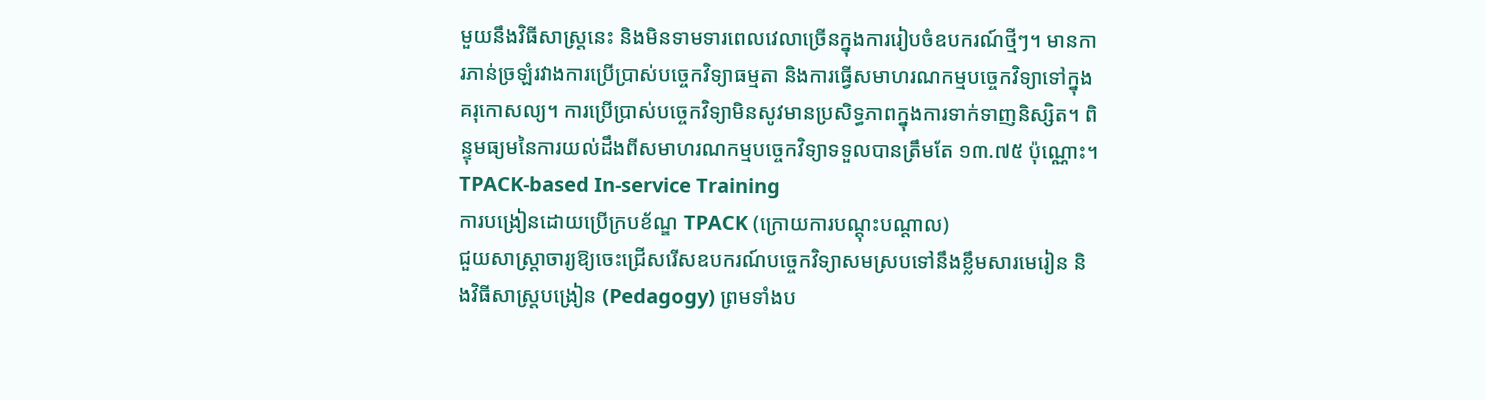មួយនឹងវិធីសាស្ត្រនេះ និងមិនទាមទារពេលវេលាច្រើនក្នុងការរៀបចំឧបករណ៍ថ្មីៗ។ មានការភាន់ច្រឡំរវាងការប្រើប្រាស់បច្ចេកវិទ្យាធម្មតា និងការធ្វើសមាហរណកម្មបច្ចេកវិទ្យាទៅក្នុងគរុកោសល្យ។ ការប្រើប្រាស់បច្ចេកវិទ្យាមិនសូវមានប្រសិទ្ធភាពក្នុងការទាក់ទាញនិស្សិត។ ពិន្ទុមធ្យមនៃការយល់ដឹងពីសមាហរណកម្មបច្ចេកវិទ្យាទទួលបានត្រឹមតែ ១៣.៧៥ ប៉ុណ្ណោះ។
TPACK-based In-service Training
ការបង្រៀនដោយប្រើក្របខ័ណ្ឌ TPACK (ក្រោយការបណ្តុះបណ្តាល)
ជួយសាស្ត្រាចារ្យឱ្យចេះជ្រើសរើសឧបករណ៍បច្ចេកវិទ្យាសមស្របទៅនឹងខ្លឹមសារមេរៀន និងវិធីសាស្ត្របង្រៀន (Pedagogy) ព្រមទាំងប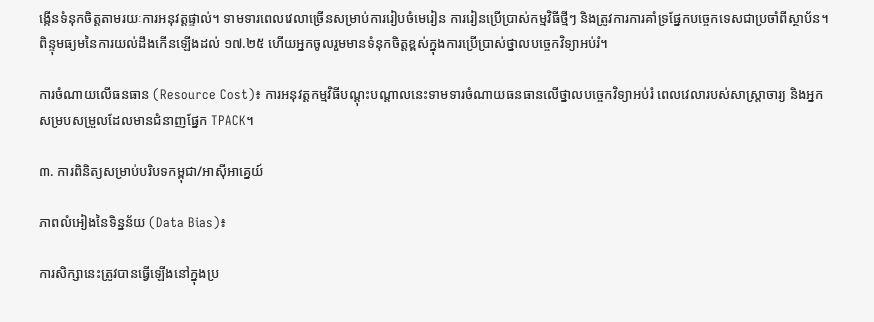ង្កើនទំនុកចិត្តតាមរយៈការអនុវត្តផ្ទាល់។ ទាមទារពេលវេលាច្រើនសម្រាប់ការរៀបចំមេរៀន ការរៀនប្រើប្រាស់កម្មវិធីថ្មីៗ និងត្រូវការការគាំទ្រផ្នែកបច្ចេកទេសជាប្រចាំពីស្ថាប័ន។ ពិន្ទុមធ្យមនៃការយល់ដឹងកើនឡើងដល់ ១៧.២៥ ហើយអ្នកចូលរួមមានទំនុកចិត្តខ្ពស់ក្នុងការប្រើប្រាស់ថ្នាលបច្ចេកវិទ្យាអប់រំ។

ការចំណាយលើធនធាន (Resource Cost)៖ ការអនុវត្តកម្មវិធីបណ្តុះបណ្តាលនេះទាមទារចំណាយធនធានលើថ្នាលបច្ចេកវិទ្យាអប់រំ ពេលវេលារបស់សាស្ត្រាចារ្យ និងអ្នកសម្របសម្រួលដែលមានជំនាញផ្នែក TPACK។

៣. ការពិនិត្យសម្រាប់បរិបទកម្ពុជា/អាស៊ីអាគ្នេយ៍

ភាពលំអៀងនៃទិន្នន័យ (Data Bias)៖

ការសិក្សានេះត្រូវបានធ្វើឡើងនៅក្នុងប្រ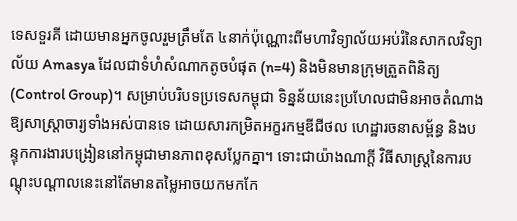ទេសទួរគី ដោយមានអ្នកចូលរួមត្រឹមតែ ៤នាក់ប៉ុណ្ណោះពីមហាវិទ្យាល័យអប់រំនៃសាកលវិទ្យាល័យ Amasya ដែលជាទំហំសំណាកតូចបំផុត (n=4) និងមិនមានក្រុមត្រួតពិនិត្យ (Control Group)។ សម្រាប់បរិបទប្រទេសកម្ពុជា ទិន្នន័យនេះប្រហែលជាមិនអាចតំណាងឱ្យសាស្ត្រាចារ្យទាំងអស់បានទេ ដោយសារកម្រិតអក្ខរកម្មឌីជីថល ហេដ្ឋារចនាសម្ព័ន្ធ និងបន្ទុកការងារបង្រៀននៅកម្ពុជាមានភាពខុសប្លែកគ្នា។ ទោះជាយ៉ាងណាក្តី វិធីសាស្ត្រនៃការបណ្តុះបណ្តាលនេះនៅតែមានតម្លៃអាចយកមកកែ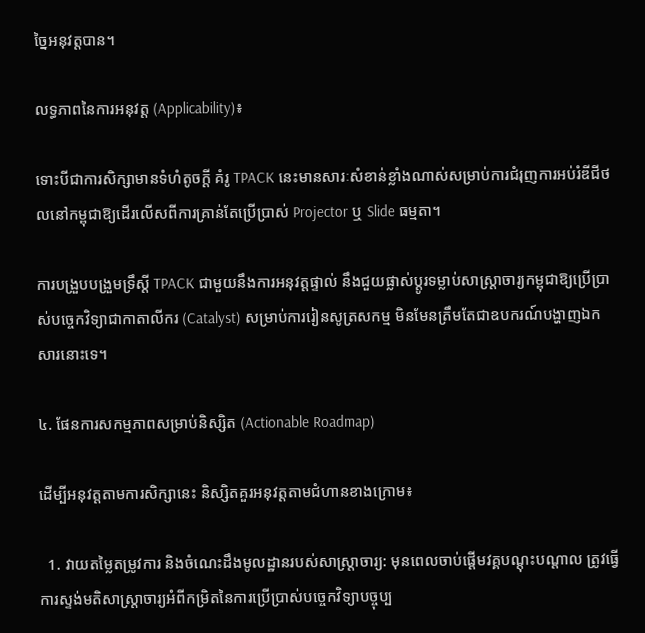ច្នៃអនុវត្តបាន។

លទ្ធភាពនៃការអនុវត្ត (Applicability)៖

ទោះបីជាការសិក្សាមានទំហំតូចក្ដី គំរូ TPACK នេះមានសារៈសំខាន់ខ្លាំងណាស់សម្រាប់ការជំរុញការអប់រំឌីជីថលនៅកម្ពុជាឱ្យដើរលើសពីការគ្រាន់តែប្រើប្រាស់ Projector ឬ Slide ធម្មតា។

ការបង្រួបបង្រួមទ្រឹស្តី TPACK ជាមួយនឹងការអនុវត្តផ្ទាល់ នឹងជួយផ្លាស់ប្តូរទម្លាប់សាស្ត្រាចារ្យកម្ពុជាឱ្យប្រើប្រាស់បច្ចេកវិទ្យាជាកាតាលីករ (Catalyst) សម្រាប់ការរៀនសូត្រសកម្ម មិនមែនត្រឹមតែជាឧបករណ៍បង្ហាញឯកសារនោះទេ។

៤. ផែនការសកម្មភាពសម្រាប់និស្សិត (Actionable Roadmap)

ដើម្បីអនុវត្តតាមការសិក្សានេះ និស្សិតគួរអនុវត្តតាមជំហានខាងក្រោម៖

  1. វាយតម្លៃតម្រូវការ និងចំណេះដឹងមូលដ្ឋានរបស់សាស្ត្រាចារ្យ: មុនពេលចាប់ផ្តើមវគ្គបណ្តុះបណ្តាល ត្រូវធ្វើការស្ទង់មតិសាស្ត្រាចារ្យអំពីកម្រិតនៃការប្រើប្រាស់បច្ចេកវិទ្យាបច្ចុប្ប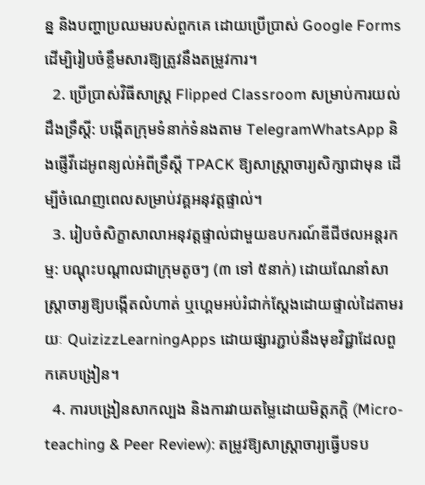ន្ន និងបញ្ហាប្រឈមរបស់ពួកគេ ដោយប្រើប្រាស់ Google Forms ដើម្បិរៀបចំខ្លឹមសារឱ្យត្រូវនឹងតម្រូវការ។
  2. ប្រើប្រាស់វិធីសាស្ត្រ Flipped Classroom សម្រាប់ការយល់ដឹងទ្រឹស្តី: បង្កើតក្រុមទំនាក់ទំនងតាម TelegramWhatsApp និងផ្ញើវីដេអូពន្យល់អំពីទ្រឹស្តី TPACK ឱ្យសាស្ត្រាចារ្យសិក្សាជាមុន ដើម្បីចំណេញពេលសម្រាប់វគ្គអនុវត្តផ្ទាល់។
  3. រៀបចំសិក្ខាសាលាអនុវត្តផ្ទាល់ជាមួយឧបករណ៍ឌីជីថលអន្តរកម្ម: បណ្តុះបណ្តាលជាក្រុមតូចៗ (៣ ទៅ ៥នាក់) ដោយណែនាំសាស្ត្រាចារ្យឱ្យបង្កើតលំហាត់ ឬហ្គេមអប់រំជាក់ស្តែងដោយផ្ទាល់ដៃតាមរយៈ QuizizzLearningApps ដោយផ្សារភ្ជាប់នឹងមុខវិជ្ជាដែលពួកគេបង្រៀន។
  4. ការបង្រៀនសាកល្បង និងការវាយតម្លៃដោយមិត្តភក្តិ (Micro-teaching & Peer Review): តម្រូវឱ្យសាស្ត្រាចារ្យធ្វើបទប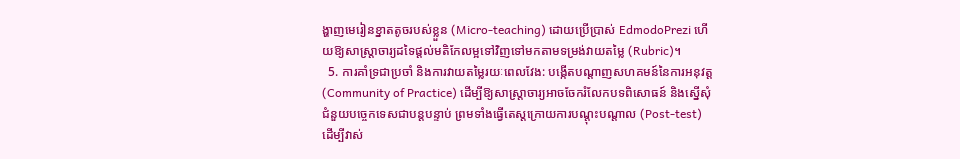ង្ហាញមេរៀនខ្នាតតូចរបស់ខ្លួន (Micro-teaching) ដោយប្រើប្រាស់ EdmodoPrezi ហើយឱ្យសាស្ត្រាចារ្យដទៃផ្តល់មតិកែលម្អទៅវិញទៅមកតាមទម្រង់វាយតម្លៃ (Rubric)។
  5. ការគាំទ្រជាប្រចាំ និងការវាយតម្លៃរយៈពេលវែង: បង្កើតបណ្តាញសហគមន៍នៃការអនុវត្ត (Community of Practice) ដើម្បីឱ្យសាស្ត្រាចារ្យអាចចែករំលែកបទពិសោធន៍ និងស្នើសុំជំនួយបច្ចេកទេសជាបន្តបន្ទាប់ ព្រមទាំងធ្វើតេស្តក្រោយការបណ្តុះបណ្តាល (Post-test) ដើម្បីវាស់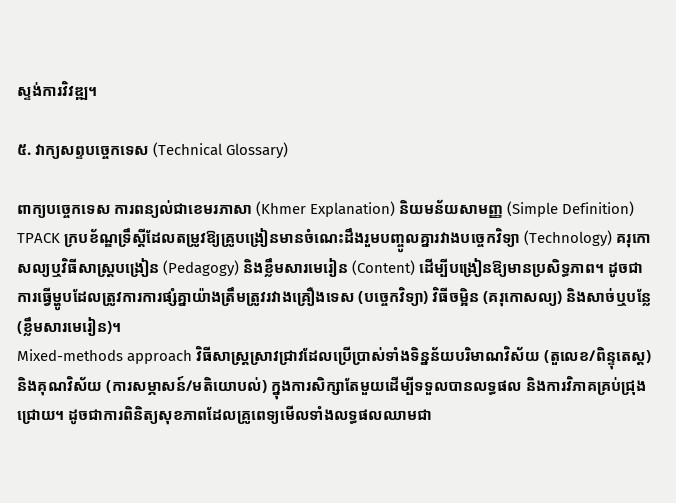ស្ទង់ការវិវឌ្ឍ។

៥. វាក្យសព្ទបច្ចេកទេស (Technical Glossary)

ពាក្យបច្ចេកទេស ការពន្យល់ជាខេមរភាសា (Khmer Explanation) និយមន័យសាមញ្ញ (Simple Definition)
TPACK ក្របខ័ណ្ឌទ្រឹស្តីដែលតម្រូវឱ្យគ្រូបង្រៀនមានចំណេះដឹងរួមបញ្ចូលគ្នារវាងបច្ចេកវិទ្យា (Technology) គរុកោសល្យឬវិធីសាស្ត្របង្រៀន (Pedagogy) និងខ្លឹមសារមេរៀន (Content) ដើម្បីបង្រៀនឱ្យមានប្រសិទ្ធភាព។ ដូចជាការធ្វើម្ហូបដែលត្រូវការការផ្សំគ្នាយ៉ាងត្រឹមត្រូវរវាងគ្រឿងទេស (បច្ចេកវិទ្យា) វិធីចម្អិន (គរុកោសល្យ) និងសាច់ឬបន្លែ (ខ្លឹមសារមេរៀន)។
Mixed-methods approach វិធីសាស្ត្រស្រាវជ្រាវដែលប្រើប្រាស់ទាំងទិន្នន័យបរិមាណវិស័យ (តួលេខ/ពិន្ទុតេស្ត) និងគុណវិស័យ (ការសម្ភាសន៍/មតិយោបល់) ក្នុងការសិក្សាតែមួយដើម្បីទទួលបានលទ្ធផល និងការវិភាគគ្រប់ជ្រុងជ្រោយ។ ដូចជាការពិនិត្យសុខភាពដែលគ្រូពេទ្យមើលទាំងលទ្ធផលឈាមជា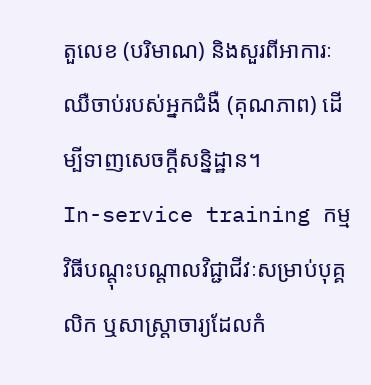តួលេខ (បរិមាណ) និងសួរពីអាការៈឈឺចាប់របស់អ្នកជំងឺ (គុណភាព) ដើម្បីទាញសេចក្តីសន្និដ្ឋាន។
In-service training កម្មវិធីបណ្តុះបណ្តាលវិជ្ជាជីវៈសម្រាប់បុគ្គលិក ឬសាស្ត្រាចារ្យដែលកំ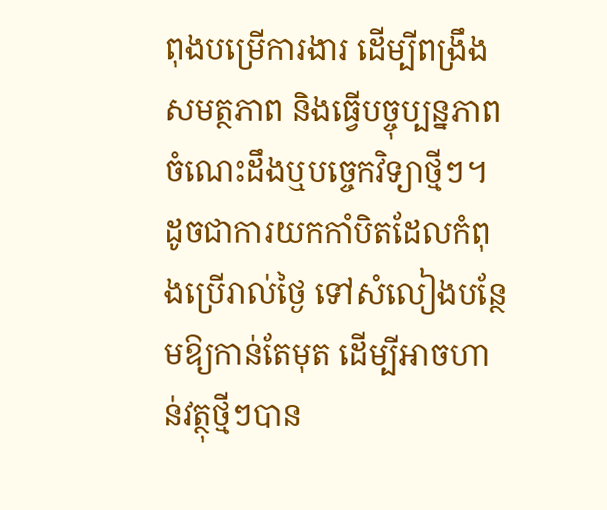ពុងបម្រើការងារ ដើម្បីពង្រឹងសមត្ថភាព និងធ្វើបច្ចុប្បន្នភាពចំណេះដឹងឬបច្ចេកវិទ្យាថ្មីៗ។ ដូចជាការយកកាំបិតដែលកំពុងប្រើរាល់ថ្ងៃ ទៅសំលៀងបន្ថែមឱ្យកាន់តែមុត ដើម្បីអាចហាន់វត្ថុថ្មីៗបាន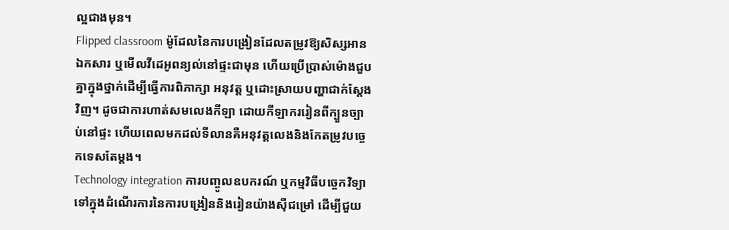ល្អជាងមុន។
Flipped classroom ម៉ូដែលនៃការបង្រៀនដែលតម្រូវឱ្យសិស្សអានឯកសារ ឬមើលវីដេអូពន្យល់នៅផ្ទះជាមុន ហើយប្រើប្រាស់ម៉ោងជួបគ្នាក្នុងថ្នាក់ដើម្បីធ្វើការពិភាក្សា អនុវត្ត ឬដោះស្រាយបញ្ហាជាក់ស្តែងវិញ។ ដូចជាការហាត់សមលេងកីឡា ដោយកីឡាកររៀនពីក្បួនច្បាប់នៅផ្ទះ ហើយពេលមកដល់ទីលានគឺអនុវត្តលេងនិងកែតម្រូវបច្ចេកទេសតែម្តង។
Technology integration ការបញ្ចូលឧបករណ៍ ឬកម្មវិធីបច្ចេកវិទ្យាទៅក្នុងដំណើរការនៃការបង្រៀននិងរៀនយ៉ាងស៊ីជម្រៅ ដើម្បីជួយ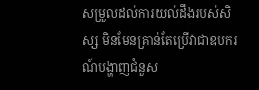សម្រួលដល់ការយល់ដឹងរបស់សិស្ស មិនមែនគ្រាន់តែប្រើវាជាឧបករណ៍បង្ហាញជំនួស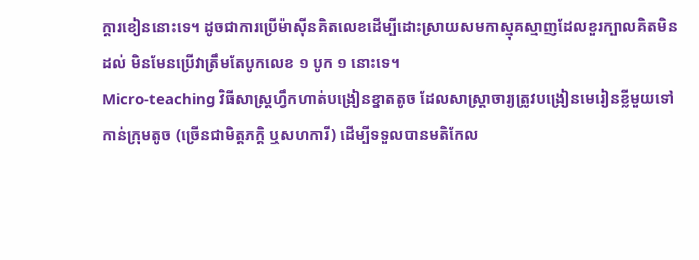ក្តារខៀននោះទេ។ ដូចជាការប្រើម៉ាស៊ីនគិតលេខដើម្បីដោះស្រាយសមកាស្មុគស្មាញដែលខួរក្បាលគិតមិនដល់ មិនមែនប្រើវាត្រឹមតែបូកលេខ ១ បូក ១ នោះទេ។
Micro-teaching វិធីសាស្ត្រហ្វឹកហាត់បង្រៀនខ្នាតតូច ដែលសាស្ត្រាចារ្យត្រូវបង្រៀនមេរៀនខ្លីមួយទៅកាន់ក្រុមតូច (ច្រើនជាមិត្តភក្តិ ឬសហការី) ដើម្បីទទួលបានមតិកែល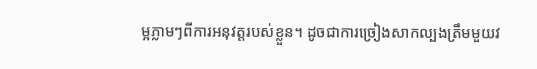ម្អភ្លាមៗពីការអនុវត្តរបស់ខ្លួន។ ដូចជាការច្រៀងសាកល្បងត្រឹមមួយវ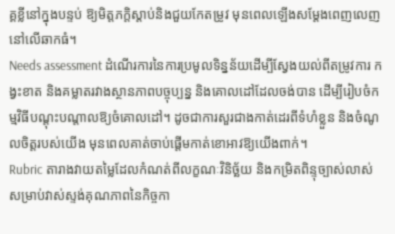គ្គខ្លីនៅក្នុងបន្ទប់ ឱ្យមិត្តភក្តិស្តាប់និងជួយកែតម្រូវ មុនពេលឡើងសម្តែងពេញលេញនៅលើឆាកធំ។
Needs assessment ដំណើរការនៃការប្រមូលទិន្នន័យដើម្បីស្វែងយល់ពីតម្រូវការ កង្វះខាត និងគម្លាតរវាងស្ថានភាពបច្ចុប្បន្ន និងគោលដៅដែលចង់បាន ដើម្បីរៀបចំកម្មវិធីបណ្តុះបណ្តាលឱ្យចំគោលដៅ។ ដូចជាការសួរជាងកាត់ដេរពីទំហំខ្លួន និងចំណូលចិត្តរបស់យើង មុនពេលគាត់ចាប់ផ្តើមកាត់ខោអាវឱ្យយើងពាក់។
Rubric តារាងវាយតម្លៃដែលកំណត់ពីលក្ខណៈវិនិច្ឆ័យ និងកម្រិតពិន្ទុច្បាស់លាស់សម្រាប់វាស់ស្ទង់គុណភាពនៃកិច្ចកា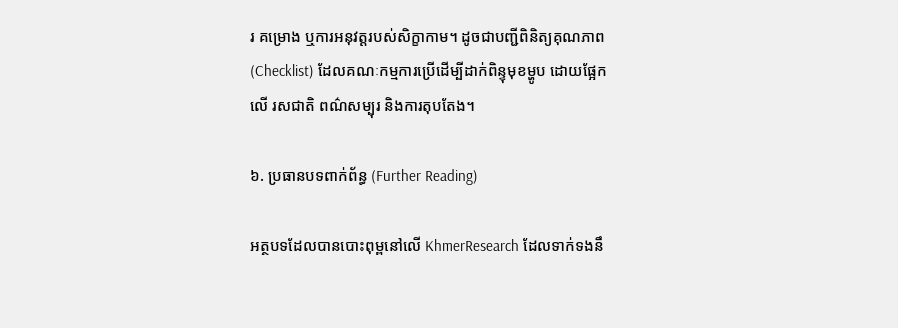រ គម្រោង ឬការអនុវត្តរបស់សិក្ខាកាម។ ដូចជាបញ្ជីពិនិត្យគុណភាព (Checklist) ដែលគណៈកម្មការប្រើដើម្បីដាក់ពិន្ទុមុខម្ហូប ដោយផ្អែកលើ រសជាតិ ពណ៌សម្បុរ និងការតុបតែង។

៦. ប្រធានបទពាក់ព័ន្ធ (Further Reading)

អត្ថបទដែលបានបោះពុម្ពនៅលើ KhmerResearch ដែលទាក់ទងនឹ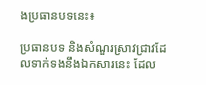ងប្រធានបទនេះ៖

ប្រធានបទ និងសំណួរស្រាវជ្រាវដែលទាក់ទងនឹងឯកសារនេះ ដែល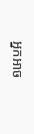អ្នកអាច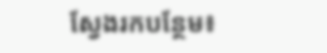ស្វែងរកបន្ថែម៖